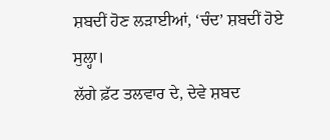ਸ਼ਬਦੀਂ ਹੋਣ ਲੜਾਈਆਂ, ‘ਚੰਦ’ ਸ਼ਬਦੀਂ ਹੋਏ ਸੁਲ੍ਹਾ।
ਲੱਗੇ ਫ਼ੱਟ ਤਲਵਾਰ ਦੇ, ਦੇਵੇ ਸ਼ਬਦ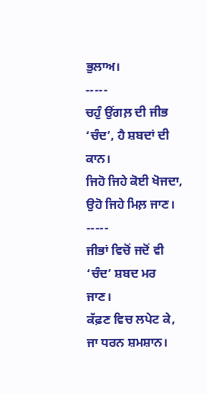ਭੁਲਾਅ।
-----
ਚਹੁੰ ਉਂਗਲ਼ ਦੀ ਜੀਭ ‘ਚੰਦ’, ਹੈ ਸ਼ਬਦਾਂ ਦੀ ਕਾਨ।
ਜਿਹੋ ਜਿਹੇ ਕੋਈ ਖੋਜਦਾ, ਉਹੋ ਜਿਹੇ ਮਿਲ਼ ਜਾਣ।
-----
ਜੀਭਾਂ ਵਿਚੋਂ ਜਦੋਂ ਵੀ ‘ਚੰਦ’ ਸ਼ਬਦ ਮਰ ਜਾਣ।
ਕੱਫ਼ਣ ਵਿਚ ਲਪੇਟ ਕੇ, ਜਾ ਧਰਨ ਸ਼ਮਸ਼ਾਨ।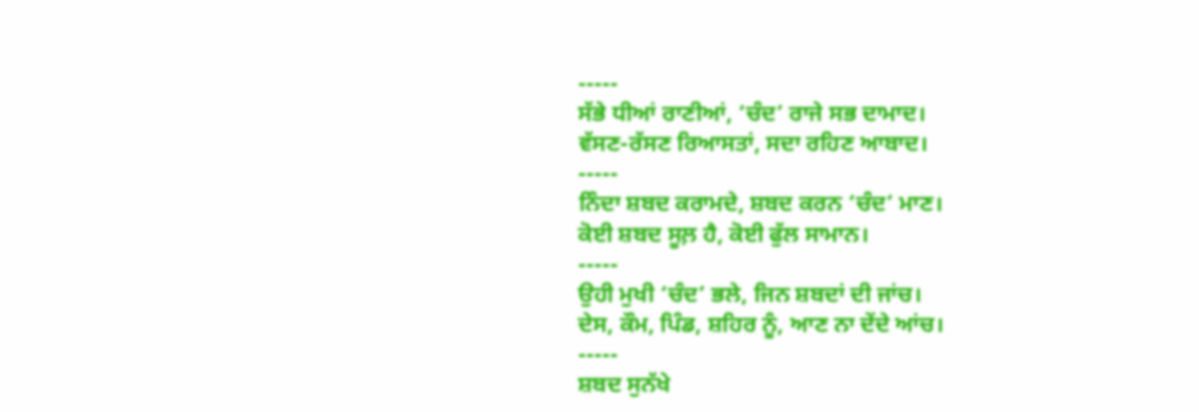-----
ਸੱਭੇ ਧੀਆਂ ਰਾਣੀਆਂ, ‘ਚੰਦ’ ਰਾਜੇ ਸਭ ਦਾਮਾਦ।
ਵੱਸਣ-ਰੱਸਣ ਰਿਆਸਤਾਂ, ਸਦਾ ਰਹਿਣ ਆਬਾਦ।
-----
ਨਿੰਦਾ ਸ਼ਬਦ ਕਰਾਮਦੇ, ਸ਼ਬਦ ਕਰਨ ‘ਚੰਦ’ ਮਾਣ।
ਕੋਈ ਸ਼ਬਦ ਸੂਲ਼ ਹੈ, ਕੋਈ ਫੁੱਲ ਸਾਮਾਨ।
-----
ਉਹੀ ਮੁਖੀ ‘ਚੰਦ’ ਭਲੇ, ਜਿਨ ਸ਼ਬਦਾਂ ਦੀ ਜਾਂਚ।
ਦੇਸ, ਕੌਮ, ਪਿੰਡ, ਸ਼ਹਿਰ ਨੂੰ, ਆਣ ਨਾ ਦੇਂਦੇ ਆਂਚ।
-----
ਸ਼ਬਦ ਸੁਨੱਖੇ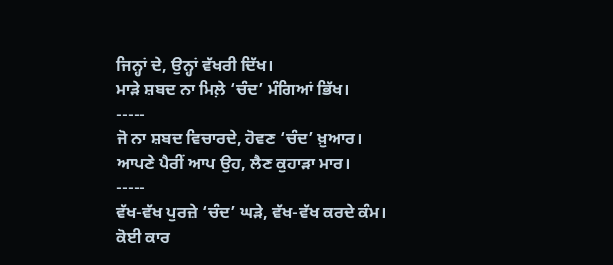ਜਿਨ੍ਹਾਂ ਦੇ, ਉਨ੍ਹਾਂ ਵੱਖਰੀ ਦਿੱਖ।
ਮਾੜੇ ਸ਼ਬਦ ਨਾ ਮਿਲ਼ੇ ‘ਚੰਦ’ ਮੰਗਿਆਂ ਭਿੱਖ।
-----
ਜੋ ਨਾ ਸ਼ਬਦ ਵਿਚਾਰਦੇ, ਹੋਵਣ ‘ਚੰਦ’ ਖ਼ੁਆਰ।
ਆਪਣੇ ਪੈਰੀਂ ਆਪ ਉਹ, ਲੈਣ ਕੁਹਾੜਾ ਮਾਰ।
-----
ਵੱਖ-ਵੱਖ ਪੁਰਜ਼ੇ ‘ਚੰਦ’ ਘੜੇ, ਵੱਖ-ਵੱਖ ਕਰਦੇ ਕੰਮ।
ਕੋਈ ਕਾਰ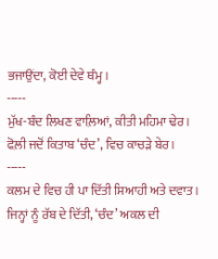ਭਜਾਉਂਦਾ, ਕੋਈ ਦੇਵੇ ਥੰਮ੍ਹ।
-----
ਮੁੱਖ-ਬੰਦ ਲਿਖਣ ਵਾਲ਼ਿਆਂ, ਕੀਤੀ ਮਹਿਮਾ ਢੇਰ।
ਫੋਲ਼ੀ ਜਦੋਂ ਕਿਤਾਬ ‘ਚੰਦ’, ਵਿਚ ਕਾਚੜੇ ਬੇਰ।
-----
ਕਲਮ ਦੇ ਵਿਚ ਹੀ ਪਾ ਦਿੱਤੀ ਸਿਆਹੀ ਅਤੇ ਦਵਾਤ।
ਜਿਨ੍ਹਾਂ ਨੂੰ ਰੱਬ ਦੇ ਦਿੱਤੀ, ‘ਚੰਦ’ ਅਕਲ ਦੀ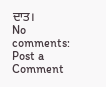ਦਾਤ।
No comments:
Post a Comment